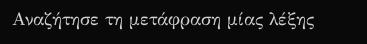Αναζήτησε τη μετάφραση μίας λέξης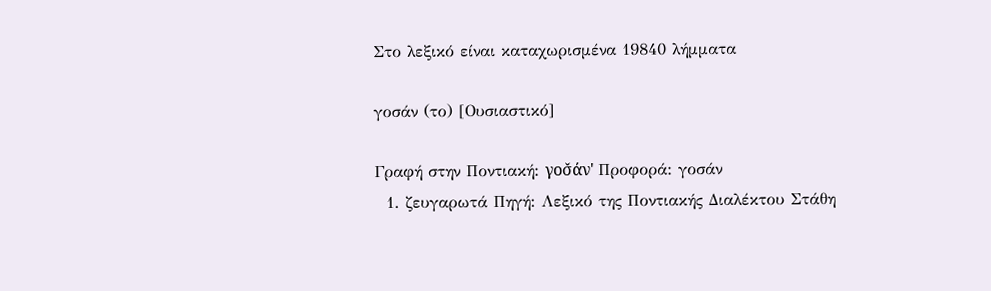Στο λεξικό είναι καταχωρισμένα 19840 λήμματα

γοσάν (το) [Ουσιαστικό]

Γραφή στην Ποντιακή: γοσ̌άν' Προφορά: γοσάν
  1. ζευγαρωτά Πηγή: Λεξικό της Ποντιακής Διαλέκτου Στάθη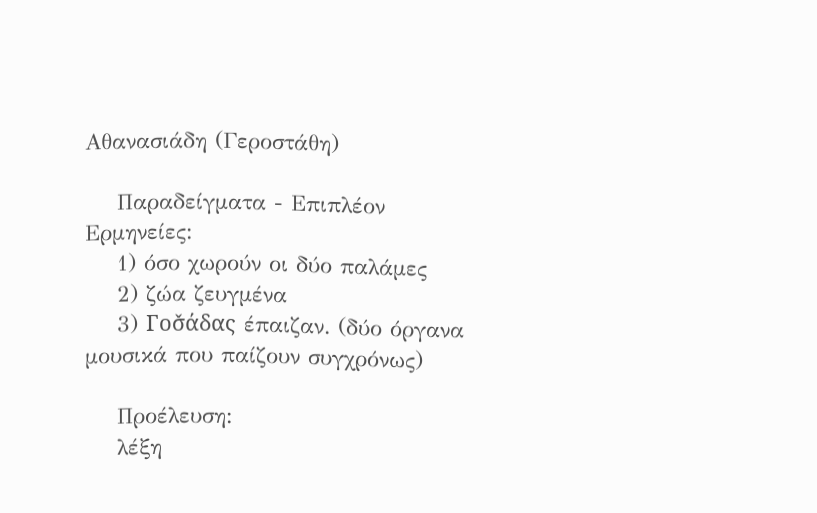Αθανασιάδη (Γεροστάθη)

    Παραδείγματα - Επιπλέον Ερμηνείες:
    1) όσο χωρούν οι δύο παλάμες
    2) ζώα ζευγμένα
    3) Γοσ̌άδας έπαιζαν. (δύο όργανα μουσικά που παίζουν συγχρόνως)

    Προέλευση:
    λέξη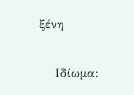ξένη

    Ιδίωμα: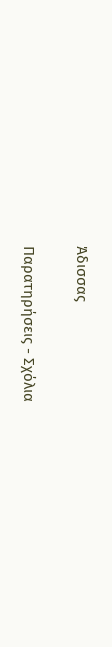Άδισσας

Παρατηρήσεις - Σχόλια